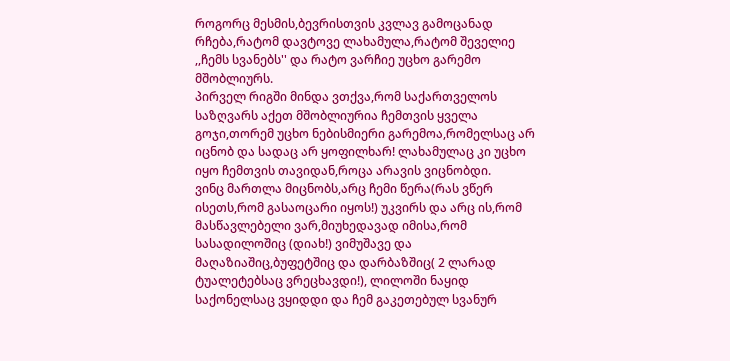როგორც მესმის,ბევრისთვის კვლავ გამოცანად რჩება,რატომ დავტოვე ლახამულა,რატომ შეველიე ,,ჩემს სვანებს'' და რატო ვარჩიე უცხო გარემო მშობლიურს.
პირველ რიგში მინდა ვთქვა,რომ საქართველოს საზღვარს აქეთ მშობლიურია ჩემთვის ყველა გოჯი,თორემ უცხო ნებისმიერი გარემოა,რომელსაც არ იცნობ და სადაც არ ყოფილხარ! ლახამულაც კი უცხო იყო ჩემთვის თავიდან,როცა არავის ვიცნობდი.
ვინც მართლა მიცნობს,არც ჩემი წერა(რას ვწერ ისეთს,რომ გასაოცარი იყოს!) უკვირს და არც ის,რომ მასწავლებელი ვარ,მიუხედავად იმისა,რომ სასადილოშიც (დიახ!) ვიმუშავე და მაღაზიაშიც,ბუფეტშიც და დარბაზშიც( 2 ლარად ტუალეტებსაც ვრეცხავდი!), ლილოში ნაყიდ საქონელსაც ვყიდდი და ჩემ გაკეთებულ სვანურ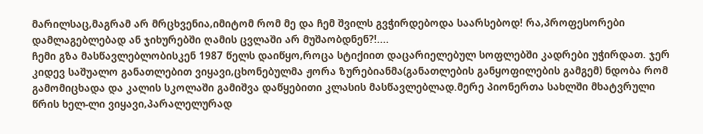მარილსაც,მაგრამ არ მრცხვენია,იმიტომ რომ მე და ჩემ შვილს გვჭირდებოდა საარსებოდ! რა,პროფესორები დამლაგებლებად ან ჯიხურებში ღამის ცვლაში არ მუშაობდნენ?!....
ჩემი გზა მასწავლებლობისკენ 1987 წელს დაიწყო,როცა სტიქიით დაცარიელებულ სოფლებში კადრები უჭირდათ. ჯერ კიდევ საშუალო განათლებით ვიყავი,ცხონებულმა ჟორა ზურებიანმა(განათლების განყოფილების გამგემ) ნდობა რომ გამომიცხადა და კალის სკოლაში გამიშვა დაწყებითი კლასის მასწავლებლად.მერე პიონერთა სახლში მხატვრული წრის ხელ-ლი ვიყავი,პარალელურად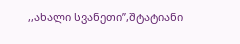,,ახალი სვანეთი’’,შტატიანი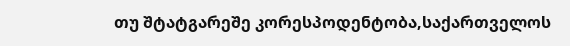თუ შტატგარეშე კორესპოდენტობა,საქართველოს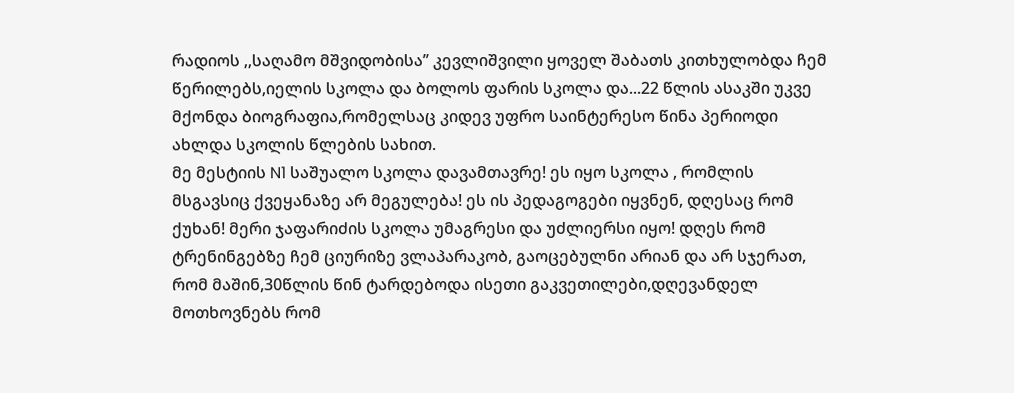რადიოს ,,საღამო მშვიდობისა’’ კევლიშვილი ყოველ შაბათს კითხულობდა ჩემ წერილებს,იელის სკოლა და ბოლოს ფარის სკოლა და...22 წლის ასაკში უკვე მქონდა ბიოგრაფია,რომელსაც კიდევ უფრო საინტერესო წინა პერიოდი ახლდა სკოლის წლების სახით.
მე მესტიის N1 საშუალო სკოლა დავამთავრე! ეს იყო სკოლა , რომლის მსგავსიც ქვეყანაზე არ მეგულება! ეს ის პედაგოგები იყვნენ, დღესაც რომ ქუხან! მერი ჯაფარიძის სკოლა უმაგრესი და უძლიერსი იყო! დღეს რომ ტრენინგებზე ჩემ ციურიზე ვლაპარაკობ, გაოცებულნი არიან და არ სჯერათ, რომ მაშინ,30წლის წინ ტარდებოდა ისეთი გაკვეთილები,დღევანდელ მოთხოვნებს რომ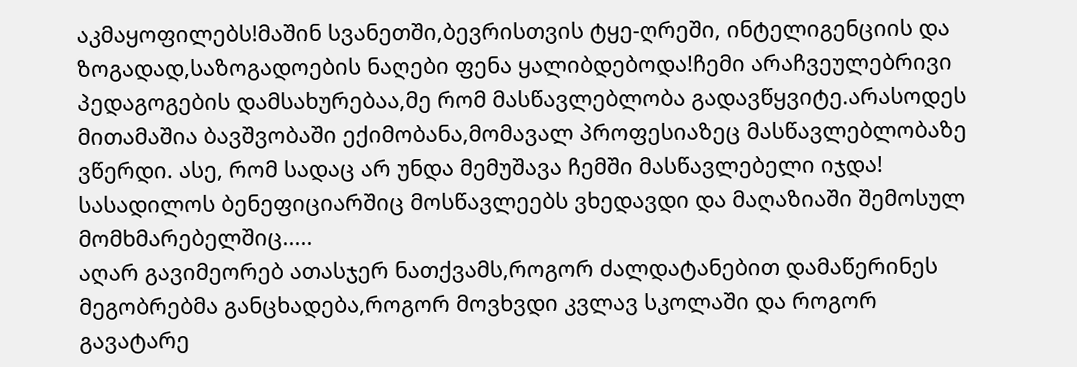აკმაყოფილებს!მაშინ სვანეთში,ბევრისთვის ტყე-ღრეში, ინტელიგენციის და ზოგადად,საზოგადოების ნაღები ფენა ყალიბდებოდა!ჩემი არაჩვეულებრივი პედაგოგების დამსახურებაა,მე რომ მასწავლებლობა გადავწყვიტე.არასოდეს მითამაშია ბავშვობაში ექიმობანა,მომავალ პროფესიაზეც მასწავლებლობაზე ვწერდი. ასე, რომ სადაც არ უნდა მემუშავა ჩემში მასწავლებელი იჯდა! სასადილოს ბენეფიციარშიც მოსწავლეებს ვხედავდი და მაღაზიაში შემოსულ მომხმარებელშიც.....
აღარ გავიმეორებ ათასჯერ ნათქვამს,როგორ ძალდატანებით დამაწერინეს მეგობრებმა განცხადება,როგორ მოვხვდი კვლავ სკოლაში და როგორ გავატარე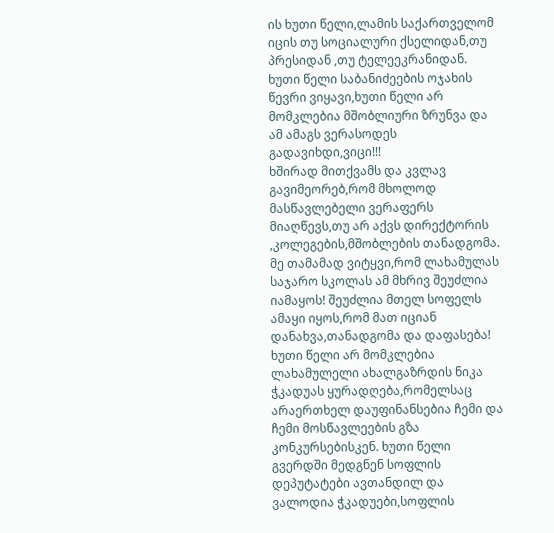ის ხუთი წელი,ლამის საქართველომ იცის თუ სოციალური ქსელიდან,თუ პრესიდან ,თუ ტელეეკრანიდან.
ხუთი წელი საბანიძეების ოჯახის წევრი ვიყავი,ხუთი წელი არ მომკლებია მშობლიური ზრუნვა და ამ ამაგს ვერასოდეს გადავიხდი,ვიცი!!!
ხშირად მითქვამს და კვლავ გავიმეორებ,რომ მხოლოდ მასწავლებელი ვერაფერს მიაღწევს,თუ არ აქვს დირექტორის ,კოლეგების,მშობლების თანადგომა. მე თამამად ვიტყვი,რომ ლახამულას საჯარო სკოლას ამ მხრივ შეუძლია იამაყოს! შეუძლია მთელ სოფელს ამაყი იყოს,რომ მათ იციან დანახვა,თანადგომა და დაფასება! ხუთი წელი არ მომკლებია ლახამულელი ახალგაზრდის ნიკა ჭკადუას ყურადღება,რომელსაც არაერთხელ დაუფინანსებია ჩემი და ჩემი მოსწავლეების გზა კონკურსებისკენ. ხუთი წელი გვერდში მედგნენ სოფლის დეპუტატები ავთანდილ და ვალოდია ჭკადუები,სოფლის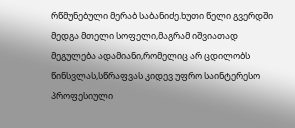რწმუნებული მერაბ საბანიძე.ხუთი წელი გვერდში მედგა მთელი სოფელი,მაგრამ იშვიათად მეგულება ადამიანი,რომელიც არ ცდილობს წინსვლას,სწრაფვას კიდევ უფრო საინტერესო პროფესიული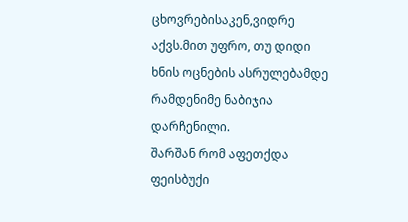ცხოვრებისაკენ,ვიდრე აქვს.მით უფრო, თუ დიდი ხნის ოცნების ასრულებამდე რამდენიმე ნაბიჯია დარჩენილი.
შარშან რომ აფეთქდა ფეისბუქი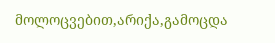მოლოცვებით,არიქა,გამოცდა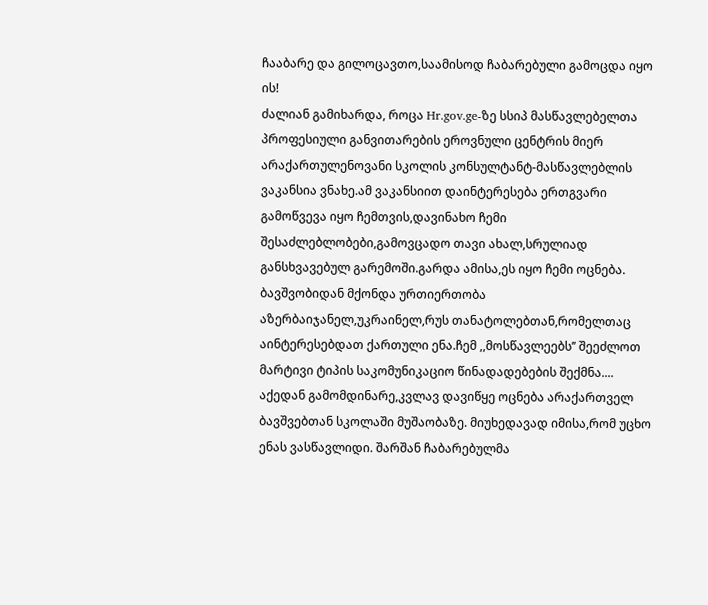ჩააბარე და გილოცავთო,საამისოდ ჩაბარებული გამოცდა იყო ის!
ძალიან გამიხარდა, როცა Hr.gov.ge-ზე სსიპ მასწავლებელთა პროფესიული განვითარების ეროვნული ცენტრის მიერ არაქართულენოვანი სკოლის კონსულტანტ-მასწავლებლის ვაკანსია ვნახე.ამ ვაკანსიით დაინტერესება ერთგვარი გამოწვევა იყო ჩემთვის,დავინახო ჩემი შესაძლებლობები,გამოვცადო თავი ახალ,სრულიად განსხვავებულ გარემოში.გარდა ამისა,ეს იყო ჩემი ოცნება. ბავშვობიდან მქონდა ურთიერთობა აზერბაიჯანელ,უკრაინელ,რუს თანატოლებთან,რომელთაც აინტერესებდათ ქართული ენა.ჩემ ,,მოსწავლეებს’’ შეეძლოთ მარტივი ტიპის საკომუნიკაციო წინადადებების შექმნა....
აქედან გამომდინარე,კვლავ დავიწყე ოცნება არაქართველ ბავშვებთან სკოლაში მუშაობაზე. მიუხედავად იმისა,რომ უცხო ენას ვასწავლიდი. შარშან ჩაბარებულმა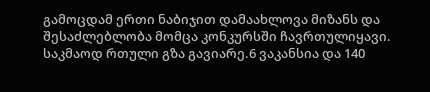გამოცდამ ერთი ნაბიჯით დამაახლოვა მიზანს და შესაძლებლობა მომცა კონკურსში ჩავრთულიყავი.
საკმაოდ რთული გზა გავიარე.6 ვაკანსია და 140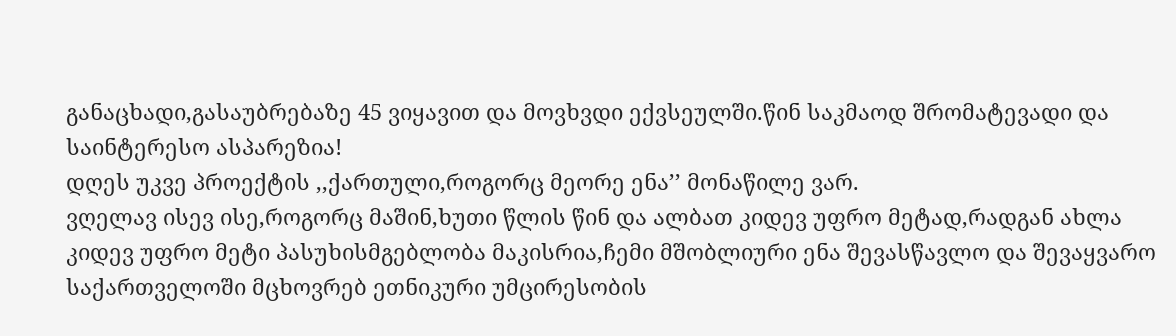განაცხადი,გასაუბრებაზე 45 ვიყავით და მოვხვდი ექვსეულში.წინ საკმაოდ შრომატევადი და საინტერესო ასპარეზია!
დღეს უკვე პროექტის ,,ქართული,როგორც მეორე ენა’’ მონაწილე ვარ.
ვღელავ ისევ ისე,როგორც მაშინ,ხუთი წლის წინ და ალბათ კიდევ უფრო მეტად,რადგან ახლა კიდევ უფრო მეტი პასუხისმგებლობა მაკისრია,ჩემი მშობლიური ენა შევასწავლო და შევაყვარო საქართველოში მცხოვრებ ეთნიკური უმცირესობის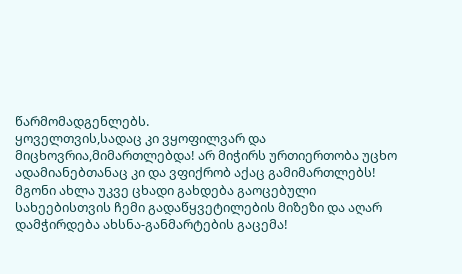წარმომადგენლებს.
ყოველთვის,სადაც კი ვყოფილვარ და მიცხოვრია,მიმართლებდა! არ მიჭირს ურთიერთობა უცხო ადამიანებთანაც კი და ვფიქრობ აქაც გამიმართლებს!
მგონი ახლა უკვე ცხადი გახდება გაოცებული სახეებისთვის ჩემი გადაწყვეტილების მიზეზი და აღარ დამჭირდება ახსნა-განმარტების გაცემა!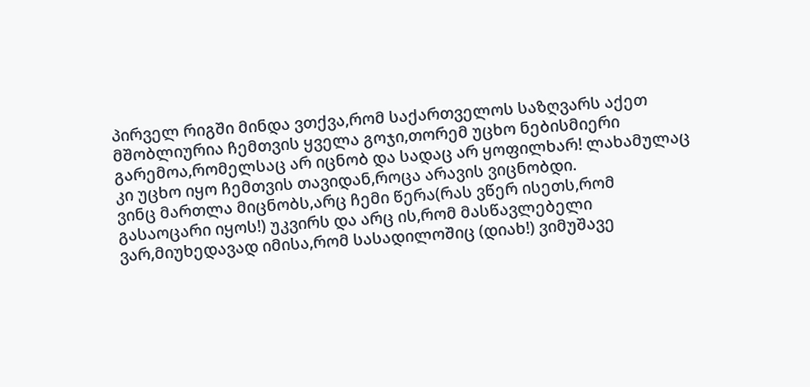პირველ რიგში მინდა ვთქვა,რომ საქართველოს საზღვარს აქეთ მშობლიურია ჩემთვის ყველა გოჯი,თორემ უცხო ნებისმიერი გარემოა,რომელსაც არ იცნობ და სადაც არ ყოფილხარ! ლახამულაც კი უცხო იყო ჩემთვის თავიდან,როცა არავის ვიცნობდი.
ვინც მართლა მიცნობს,არც ჩემი წერა(რას ვწერ ისეთს,რომ გასაოცარი იყოს!) უკვირს და არც ის,რომ მასწავლებელი ვარ,მიუხედავად იმისა,რომ სასადილოშიც (დიახ!) ვიმუშავე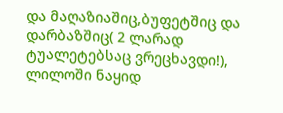და მაღაზიაშიც,ბუფეტშიც და დარბაზშიც( 2 ლარად ტუალეტებსაც ვრეცხავდი!), ლილოში ნაყიდ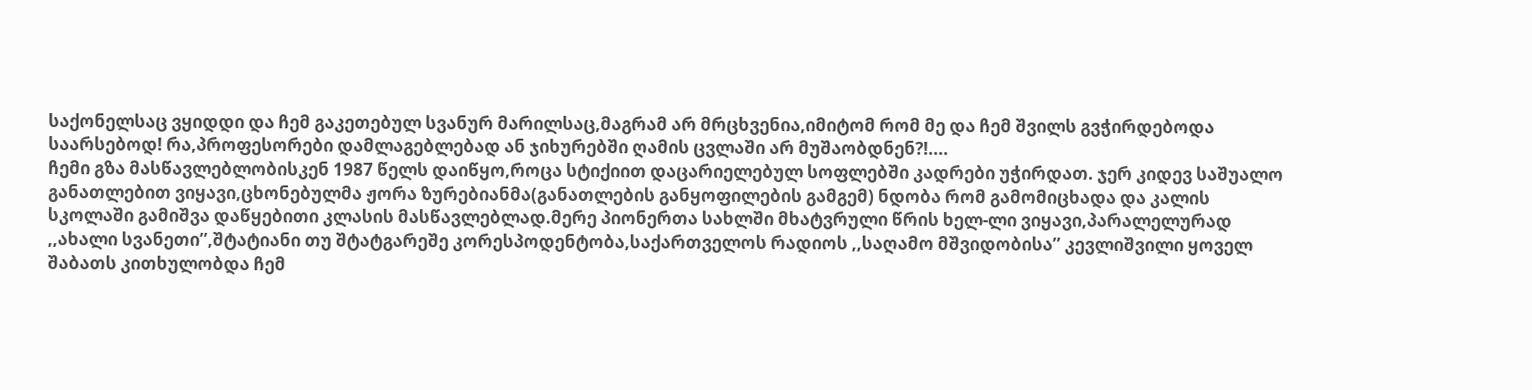საქონელსაც ვყიდდი და ჩემ გაკეთებულ სვანურ მარილსაც,მაგრამ არ მრცხვენია,იმიტომ რომ მე და ჩემ შვილს გვჭირდებოდა საარსებოდ! რა,პროფესორები დამლაგებლებად ან ჯიხურებში ღამის ცვლაში არ მუშაობდნენ?!....
ჩემი გზა მასწავლებლობისკენ 1987 წელს დაიწყო,როცა სტიქიით დაცარიელებულ სოფლებში კადრები უჭირდათ. ჯერ კიდევ საშუალო განათლებით ვიყავი,ცხონებულმა ჟორა ზურებიანმა(განათლების განყოფილების გამგემ) ნდობა რომ გამომიცხადა და კალის სკოლაში გამიშვა დაწყებითი კლასის მასწავლებლად.მერე პიონერთა სახლში მხატვრული წრის ხელ-ლი ვიყავი,პარალელურად ,,ახალი სვანეთი’’,შტატიანი თუ შტატგარეშე კორესპოდენტობა,საქართველოს რადიოს ,,საღამო მშვიდობისა’’ კევლიშვილი ყოველ შაბათს კითხულობდა ჩემ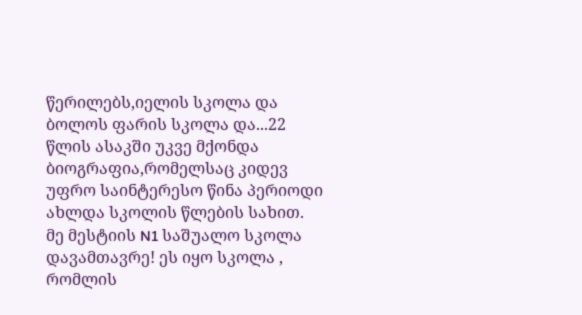წერილებს,იელის სკოლა და ბოლოს ფარის სკოლა და...22 წლის ასაკში უკვე მქონდა ბიოგრაფია,რომელსაც კიდევ უფრო საინტერესო წინა პერიოდი ახლდა სკოლის წლების სახით.
მე მესტიის N1 საშუალო სკოლა დავამთავრე! ეს იყო სკოლა , რომლის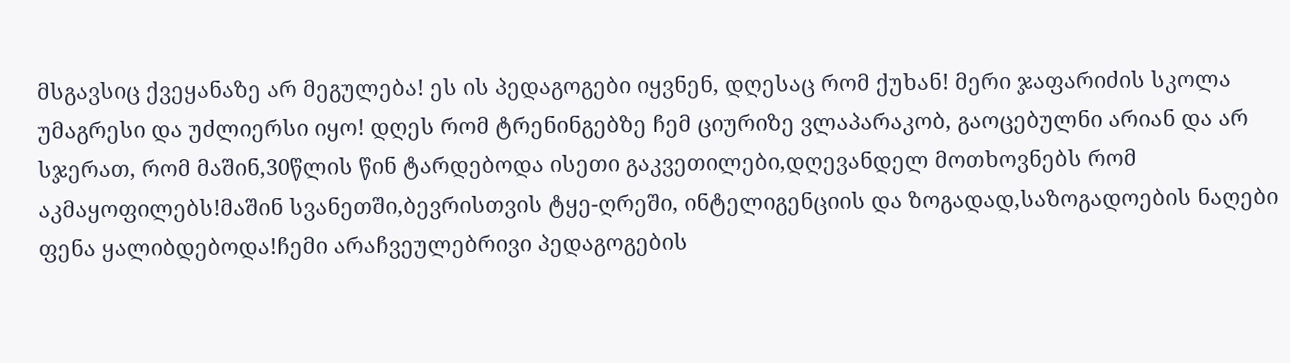მსგავსიც ქვეყანაზე არ მეგულება! ეს ის პედაგოგები იყვნენ, დღესაც რომ ქუხან! მერი ჯაფარიძის სკოლა უმაგრესი და უძლიერსი იყო! დღეს რომ ტრენინგებზე ჩემ ციურიზე ვლაპარაკობ, გაოცებულნი არიან და არ სჯერათ, რომ მაშინ,30წლის წინ ტარდებოდა ისეთი გაკვეთილები,დღევანდელ მოთხოვნებს რომ აკმაყოფილებს!მაშინ სვანეთში,ბევრისთვის ტყე-ღრეში, ინტელიგენციის და ზოგადად,საზოგადოების ნაღები ფენა ყალიბდებოდა!ჩემი არაჩვეულებრივი პედაგოგების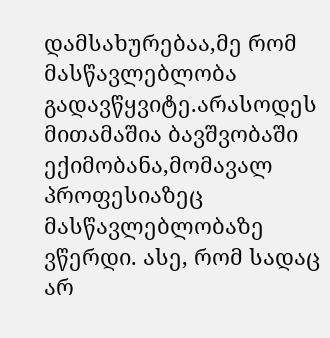დამსახურებაა,მე რომ მასწავლებლობა გადავწყვიტე.არასოდეს მითამაშია ბავშვობაში ექიმობანა,მომავალ პროფესიაზეც მასწავლებლობაზე ვწერდი. ასე, რომ სადაც არ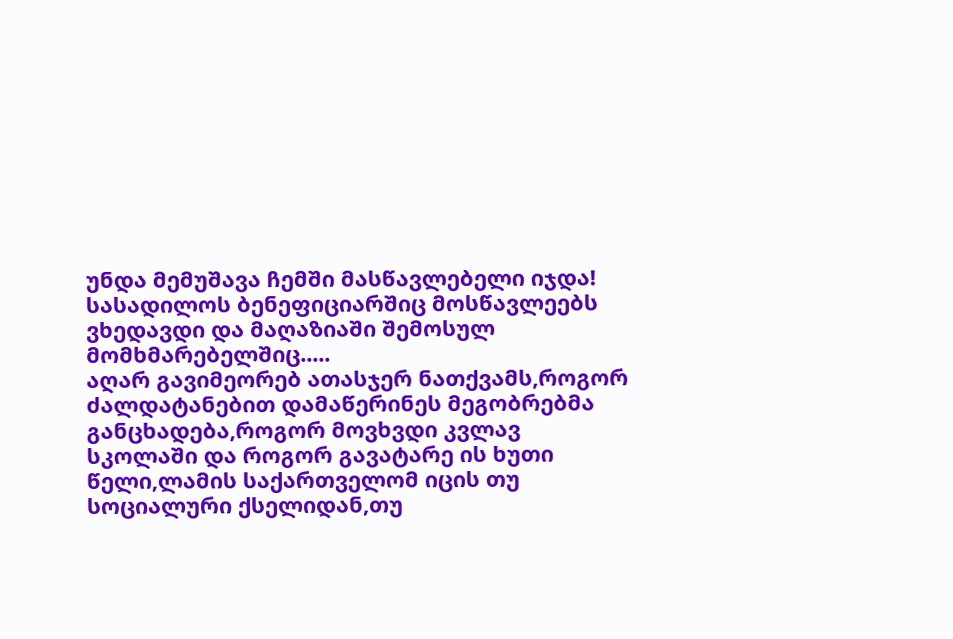უნდა მემუშავა ჩემში მასწავლებელი იჯდა! სასადილოს ბენეფიციარშიც მოსწავლეებს ვხედავდი და მაღაზიაში შემოსულ მომხმარებელშიც.....
აღარ გავიმეორებ ათასჯერ ნათქვამს,როგორ ძალდატანებით დამაწერინეს მეგობრებმა განცხადება,როგორ მოვხვდი კვლავ სკოლაში და როგორ გავატარე ის ხუთი წელი,ლამის საქართველომ იცის თუ სოციალური ქსელიდან,თუ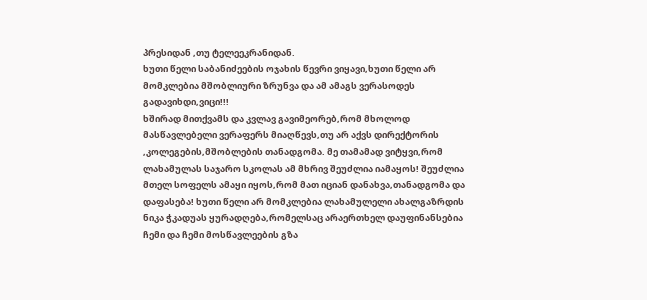პრესიდან ,თუ ტელეეკრანიდან.
ხუთი წელი საბანიძეების ოჯახის წევრი ვიყავი,ხუთი წელი არ მომკლებია მშობლიური ზრუნვა და ამ ამაგს ვერასოდეს გადავიხდი,ვიცი!!!
ხშირად მითქვამს და კვლავ გავიმეორებ,რომ მხოლოდ მასწავლებელი ვერაფერს მიაღწევს,თუ არ აქვს დირექტორის ,კოლეგების,მშობლების თანადგომა. მე თამამად ვიტყვი,რომ ლახამულას საჯარო სკოლას ამ მხრივ შეუძლია იამაყოს! შეუძლია მთელ სოფელს ამაყი იყოს,რომ მათ იციან დანახვა,თანადგომა და დაფასება! ხუთი წელი არ მომკლებია ლახამულელი ახალგაზრდის ნიკა ჭკადუას ყურადღება,რომელსაც არაერთხელ დაუფინანსებია ჩემი და ჩემი მოსწავლეების გზა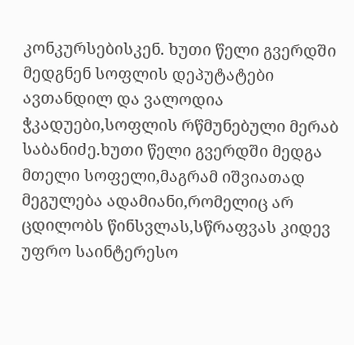კონკურსებისკენ. ხუთი წელი გვერდში მედგნენ სოფლის დეპუტატები ავთანდილ და ვალოდია ჭკადუები,სოფლის რწმუნებული მერაბ საბანიძე.ხუთი წელი გვერდში მედგა მთელი სოფელი,მაგრამ იშვიათად მეგულება ადამიანი,რომელიც არ ცდილობს წინსვლას,სწრაფვას კიდევ უფრო საინტერესო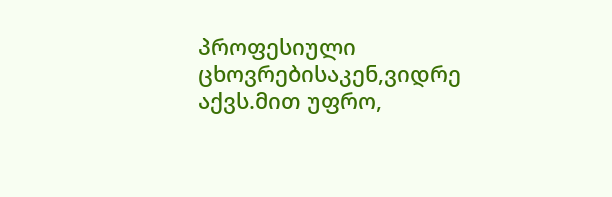პროფესიული ცხოვრებისაკენ,ვიდრე აქვს.მით უფრო,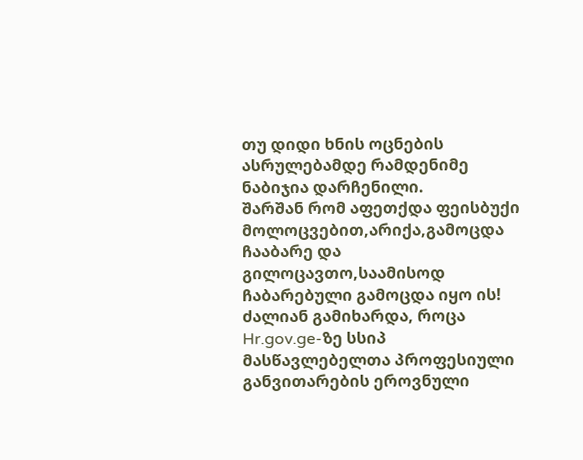თუ დიდი ხნის ოცნების ასრულებამდე რამდენიმე ნაბიჯია დარჩენილი.
შარშან რომ აფეთქდა ფეისბუქი მოლოცვებით,არიქა,გამოცდა ჩააბარე და გილოცავთო,საამისოდ ჩაბარებული გამოცდა იყო ის!
ძალიან გამიხარდა, როცა Hr.gov.ge-ზე სსიპ მასწავლებელთა პროფესიული განვითარების ეროვნული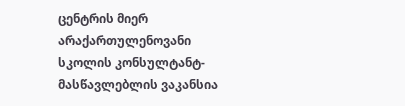ცენტრის მიერ არაქართულენოვანი სკოლის კონსულტანტ-მასწავლებლის ვაკანსია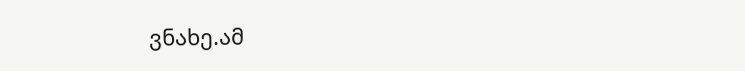ვნახე.ამ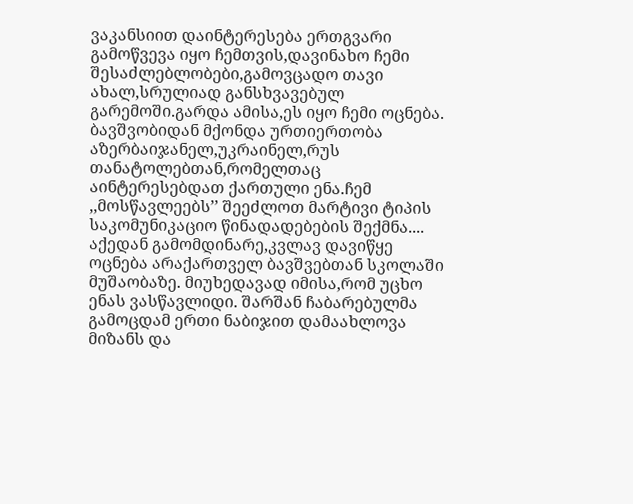ვაკანსიით დაინტერესება ერთგვარი გამოწვევა იყო ჩემთვის,დავინახო ჩემი შესაძლებლობები,გამოვცადო თავი ახალ,სრულიად განსხვავებულ გარემოში.გარდა ამისა,ეს იყო ჩემი ოცნება. ბავშვობიდან მქონდა ურთიერთობა აზერბაიჯანელ,უკრაინელ,რუს თანატოლებთან,რომელთაც აინტერესებდათ ქართული ენა.ჩემ ,,მოსწავლეებს’’ შეეძლოთ მარტივი ტიპის საკომუნიკაციო წინადადებების შექმნა....
აქედან გამომდინარე,კვლავ დავიწყე ოცნება არაქართველ ბავშვებთან სკოლაში მუშაობაზე. მიუხედავად იმისა,რომ უცხო ენას ვასწავლიდი. შარშან ჩაბარებულმა გამოცდამ ერთი ნაბიჯით დამაახლოვა მიზანს და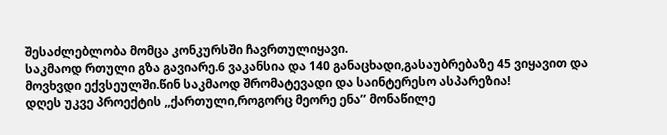შესაძლებლობა მომცა კონკურსში ჩავრთულიყავი.
საკმაოდ რთული გზა გავიარე.6 ვაკანსია და 140 განაცხადი,გასაუბრებაზე 45 ვიყავით და მოვხვდი ექვსეულში.წინ საკმაოდ შრომატევადი და საინტერესო ასპარეზია!
დღეს უკვე პროექტის ,,ქართული,როგორც მეორე ენა’’ მონაწილე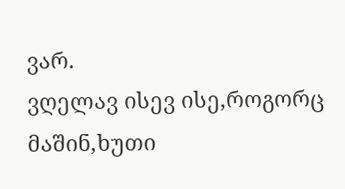ვარ.
ვღელავ ისევ ისე,როგორც მაშინ,ხუთი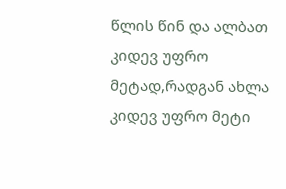წლის წინ და ალბათ კიდევ უფრო მეტად,რადგან ახლა კიდევ უფრო მეტი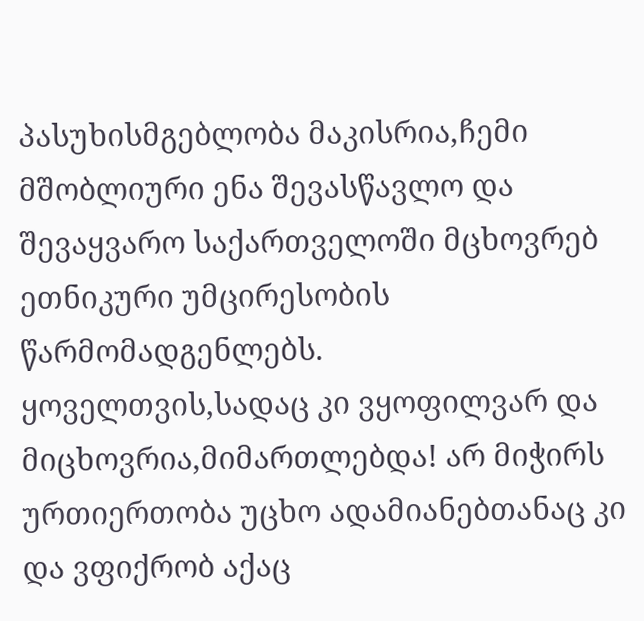პასუხისმგებლობა მაკისრია,ჩემი მშობლიური ენა შევასწავლო და შევაყვარო საქართველოში მცხოვრებ ეთნიკური უმცირესობის წარმომადგენლებს.
ყოველთვის,სადაც კი ვყოფილვარ და მიცხოვრია,მიმართლებდა! არ მიჭირს ურთიერთობა უცხო ადამიანებთანაც კი და ვფიქრობ აქაც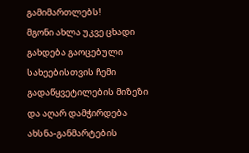გამიმართლებს!
მგონი ახლა უკვე ცხადი გახდება გაოცებული სახეებისთვის ჩემი გადაწყვეტილების მიზეზი და აღარ დამჭირდება ახსნა-განმარტების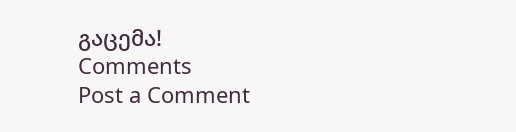გაცემა!
Comments
Post a Comment